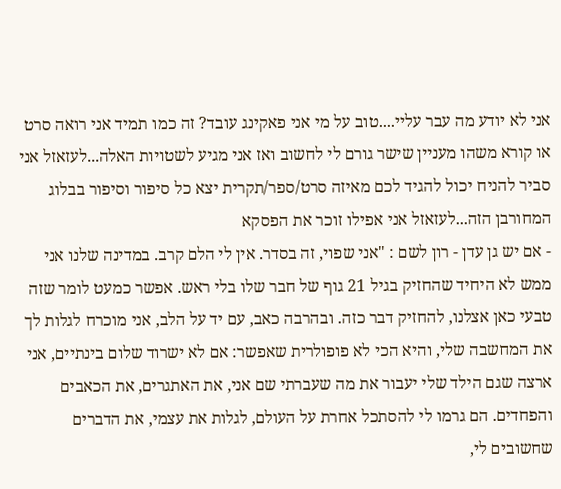אני לא יודע מה עבר עליי....טוב על מי אני פאקינג עובד? זה כמו תמיד אני רואה סרט או קורא משהו מעניין שישר גורם לי לחשוב ואז אני מגיע לשטויות האלה...לעזאזל אני סביר להניח יכול להגיד לכם מאיזה סרט/ספר/תקרית יצא כל סיפור וסיפור בבלוג המחורבן הזה...לעזאזל אני אפילו זוכר את הפסקא
- אם יש גן עדן - רון לשם : "אני שפוי, זה בסדר. אין לי הלם קרב. במדינה שלנו אני ממש לא היחיד שהחזיק בגיל 21 גוף של חבר שלו בלי ראש. אפשר כמעט לומר שזה טבעי כאן אצלנו, להחזיק דבר כזה. ובהרבה כאב, עם יד על הלב, אני מוכרח לגלות לך את המחשבה שלי, והיא הכי לא פופולרית שאפשר: אם לא ישרוד שלום בינתיים, אני ארצה שגם הילד שלי יעבור את מה שעברתי שם אני, את האתגרים, את הכאבים והפחדים. הם גרמו לי להסתכל אחרת על העולם, לגלות את עצמי, את הדברים שחשובים לי,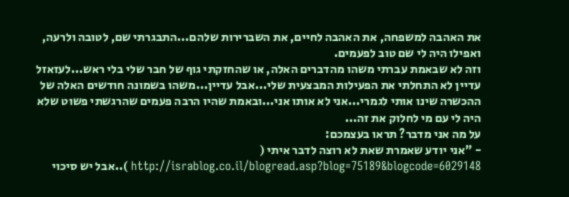את האהבה למשפחה, את האהבה לחיים, את השברירות שלהם...התבגרתי שם, לטובה ולרעה, ואפילו היה לי שם טוב לפעמים.
וזה לא שבאמת עברתי משהו מהדברים האלה, או שהחזקתי גוף של חבר שלי בלי ראש...לעזאזל עדיין לא התחלתי את הפעילות המבצעית שלי...אבל עדיין...משהו בשמונה חודשים האלה של ההכשרה שינו אותי לגמרי...אני לא אותו אני...ובאמת שהיו הרבה פעמים שהרגשתי פשוט שלא היה לי עם מי לחלוק את זה...
על מה אני מדבר? תראו בעצמכם:
- "אני יודע שאמרת שאת לא רוצה לדבר איתי ( http://israblog.co.il/blogread.asp?blog=75189&blogcode=6029148 )..אבל יש סיכוי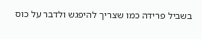בשביל פרידה כמו שצריך להיפגש ולדבר על כוס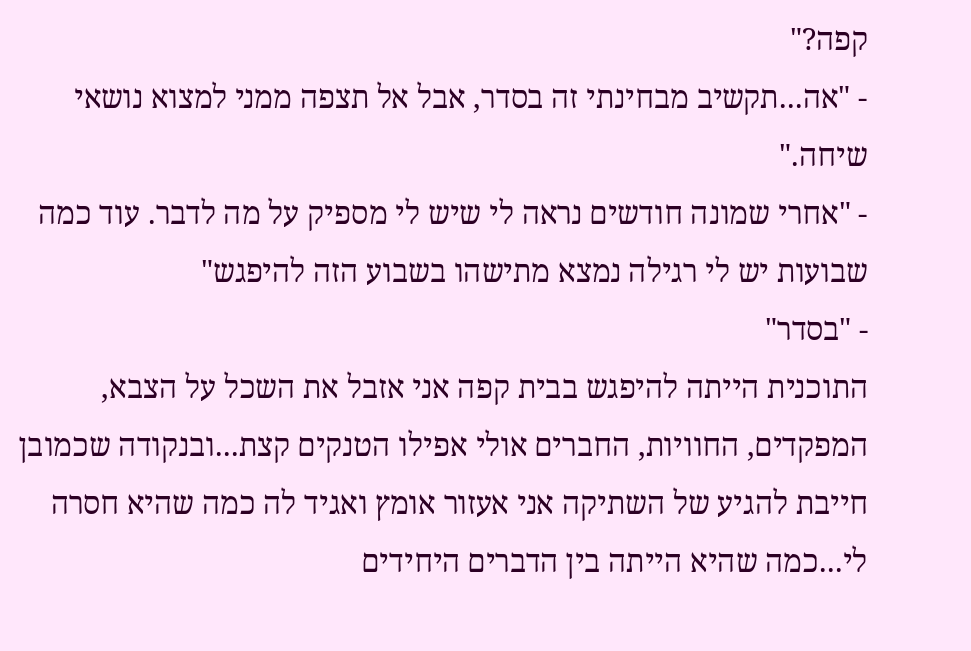קפה?"
- "אה...תקשיב מבחינתי זה בסדר, אבל אל תצפה ממני למצוא נושאי שיחה."
- "אחרי שמונה חודשים נראה לי שיש לי מספיק על מה לדבר. עוד כמה שבועות יש לי רגילה נמצא מתישהו בשבוע הזה להיפגש"
- "בסדר"
התוכנית הייתה להיפגש בבית קפה אני אזבל את השכל על הצבא, המפקדים, החוויות, החברים אולי אפילו הטנקים קצת...ובנקודה שכמובן חייבת להגיע של השתיקה אני אעזור אומץ ואגיד לה כמה שהיא חסרה לי...כמה שהיא הייתה בין הדברים היחידים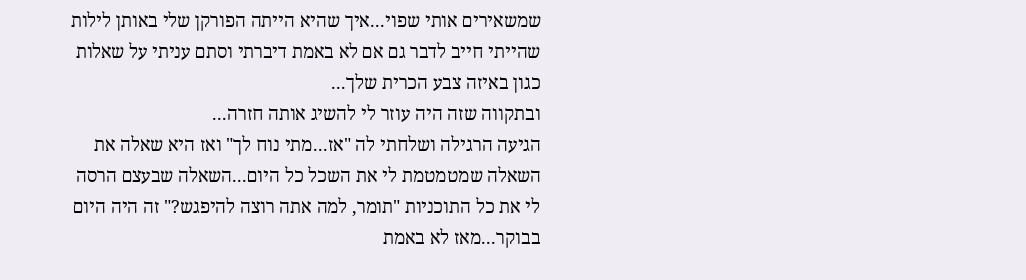שמשאירים אותי שפוי...איך שהיא הייתה הפורקן שלי באותן לילות שהייתי חייב לדבר גם אם לא באמת דיברתי וסתם עניתי על שאלות כגון באיזה צבע הכרית שלך...
ובתקווה שזה היה עוזר לי להשיג אותה חזרה...
הגיעה הרגילה ושלחתי לה "אז...מתי נוח לך" ואז היא שאלה את השאלה שמטמטמת לי את השכל כל היום...השאלה שבעצם הרסה לי את כל התוכניות "תומר, למה אתה רוצה להיפגש?" זה היה היום בבוקר...מאז לא באמת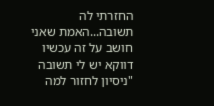החזרתי לה תשובה...האמת שאני חושב על זה עכשיו דווקא יש לי תשובה "ניסיון לחזור למה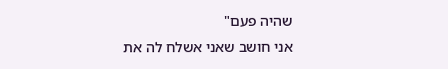שהיה פעם"
אני חושב שאני אשלח לה את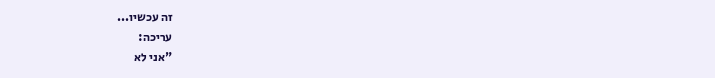זה עכשיו...
עריכה:
"אני לא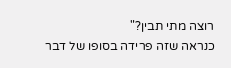רוצה מתי תבין?"
כנראה שזה פרידה בסופו של דבר